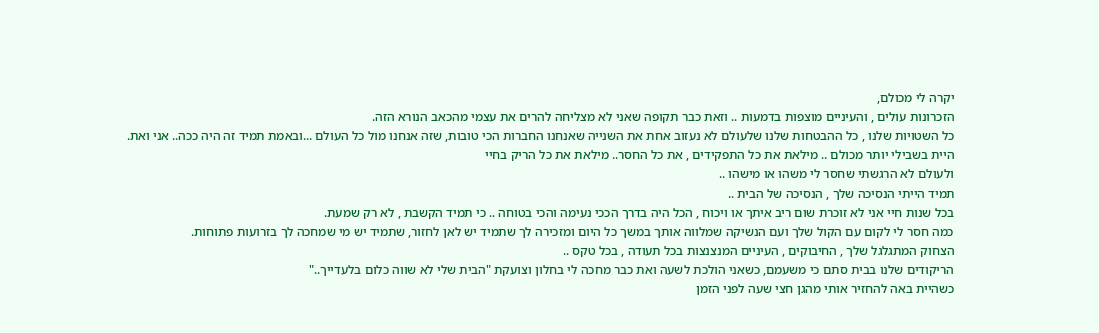יקרה לי מכולם,
הזכרונות עולים , והעיניים מוצפות בדמעות .. וזאת כבר תקופה שאני לא מצליחה להרים את עצמי מהכאב הנורא הזה.
כל השטויות שלנו , כל ההבטחות שלנו שלעולם לא נעזוב אחת את השנייה שאנחנו החברות הכי טובות, שזה אנחנו מול כל העולם ...ובאמת תמיד זה היה ככה.. אני ואת.
היית בשבילי יותר מכולם .. מילאת את כל התפקידים , את כל החסר.. מילאת את כל הריק בחיי
ולעולם לא הרגשתי שחסר לי משהו או מישהו ..
תמיד הייתי הנסיכה שלך , הנסיכה של הבית ..
בכל שנות חיי אני לא זוכרת שום ריב איתך או ויכוח , הכל היה בדרך הככי נעימה והכי בטוחה .. כי תמיד הקשבת , לא רק שמעת.
כמה חסר לי לקום עם הקול שלך ועם הנשיקה שמלווה אותך במשך כל היום ומזכירה לך שתמיד יש לאן לחזור, שתמיד יש מי שמחכה לך בזרועות פתוחות.
הצחוק המתגלגל שלך , החיבוקים , העיניים המנצנצות בכל תעודה , בכל טקס ..
הריקודים שלנו בבית סתם כי משעמם, כשאני הולכת לשעה ואת כבר מחכה לי בחלון וצועקת "הבית שלי לא שווה כלום בלעדייך.."
כשהיית באה להחזיר אותי מהגן חצי שעה לפני הזמן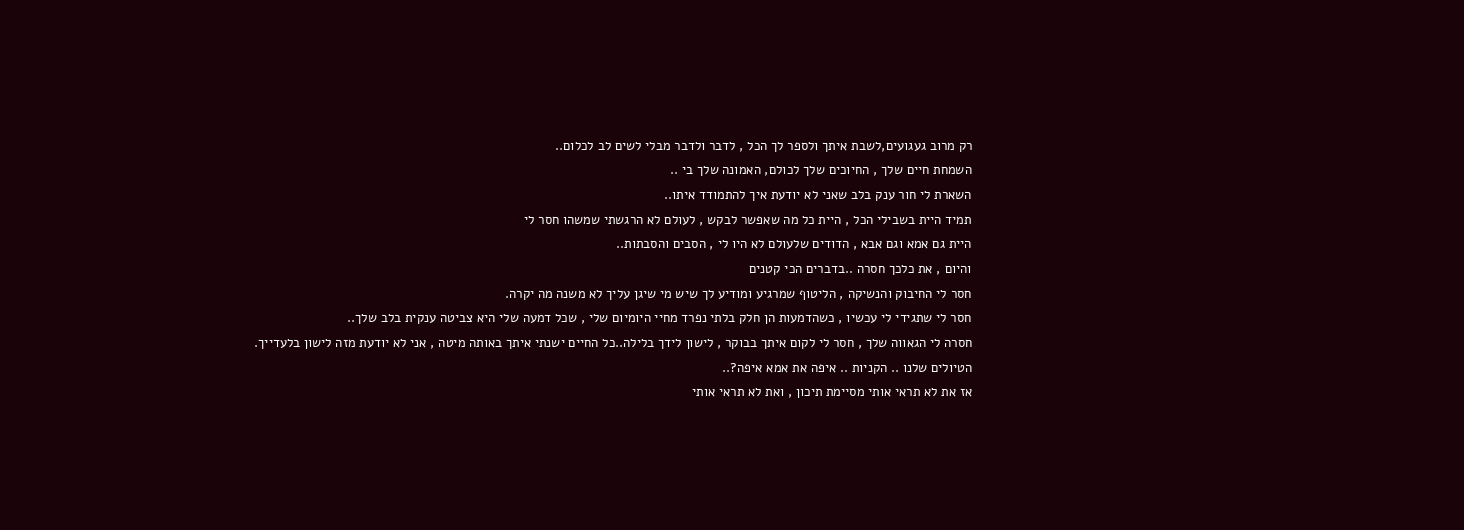רק מרוב געגועים,לשבת איתך ולספר לך הכל , לדבר ולדבר מבלי לשים לב לכלום..
השמחת חיים שלך , החיוכים שלך לכולם, האמונה שלך בי ..
השארת לי חור ענק בלב שאני לא יודעת איך להתמודד איתו..
תמיד היית בשבילי הכל , היית כל מה שאפשר לבקש , לעולם לא הרגשתי שמשהו חסר לי
היית גם אמא וגם אבא , הדודים שלעולם לא היו לי , הסבים והסבתות..
והיום , את כלכך חסרה ..בדברים הכי קטנים
חסר לי החיבוק והנשיקה , הליטוף שמרגיע ומודיע לך שיש מי שיגן עליך לא משנה מה יקרה.
חסר לי שתגידי לי עכשיו , כשהדמעות הן חלק בלתי נפרד מחיי היומיום שלי , שכל דמעה שלי היא צביטה ענקית בלב שלך..
חסרה לי הגאווה שלך , חסר לי לקום איתך בבוקר , לישון לידך בלילה..כל החיים ישנתי איתך באותה מיטה , אני לא יודעת מזה לישון בלעדייך.
הטיולים שלנו .. הקניות .. איפה את אמא איפה?..
אז את לא תראי אותי מסיימת תיכון , ואת לא תראי אותי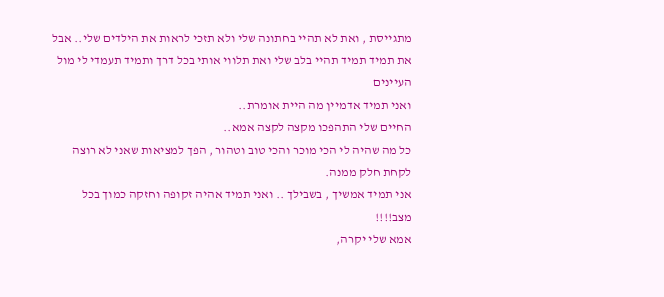מתגייסת , ואת לא תהיי בחתונה שלי ולא תזכי לראות את הילדים שלי.. אבל את תמיד תמיד תהיי בלב שלי ואת תלווי אותי בכל דרך ותמיד תעמדי לי מול העיינים
ואני תמיד אדמיין מה היית אומרת..
החיים שלי התהפכו מקצה לקצה אמא..
כל מה שהיה לי הכי מוכר והכי טוב וטהור , הפך למציאות שאני לא רוצה לקחת חלק ממנה.
אני תמיד אמשיך , בשבילך .. ואני תמיד אהיה זקופה וחזקה כמוך בכל מצב!!!!
אמא שלי יקרה,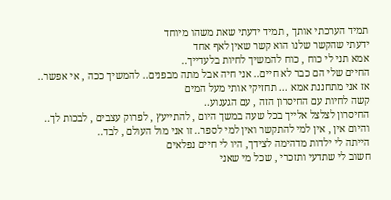תמיד הערכתי אותך , תמיד ידעתי שאת משהו מיוחד
ידעתי שהקשר שלנו הוא קשר שאין לאף אחד
אמא תני לי כוח , כוח להמשיך לחיות בלעדייך..
החיים שלי הם כבר לא חיים.. אני חיה אבל מתה מבפנים.. להמשיך ככה , אי אפשר..
אז אני מתחננת אמא ... תחזיקי אותי מעל המים
קשה לחיות עם החיסרון הזה , עם הגעגוע..
החיסרון לצלצל אלייך בכל שעה במשך היום , להתייעץ , לפרוק עצבים , לבכות לך..
והיום אין , אין למי להתקשר ואין למי לספר.. זו אני מול העולם , לבד..
הייתה לי ילדות מדהימה לצידך, היו לי חיים נפלאים
חשוב לי שתדעי ותזכרי , שכל מי שאני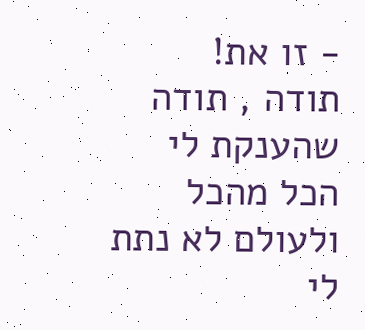- זו את!
תודה , תודה שהענקת לי הכל מהכל ולעולם לא נתת לי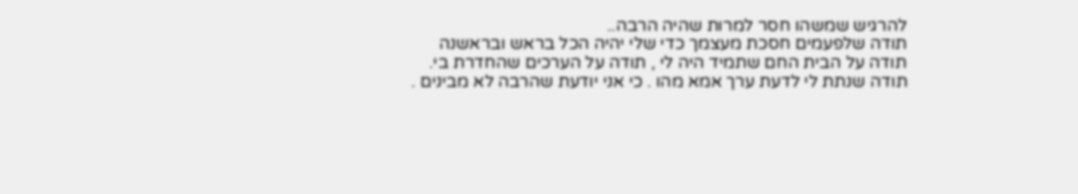להרגיש שמשהו חסר למרות שהיה הרבה..
תודה שלפעמים חסכת מעצמך כדי שלי יהיה הכל בראש ובראשנה
תודה על הבית החם שתמיד היה לי , תודה על הערכים שהחדרת בי.
תודה שנתת לי לדעת ערך אמא מהו . כי אני יודעת שהרבה לא מבינים .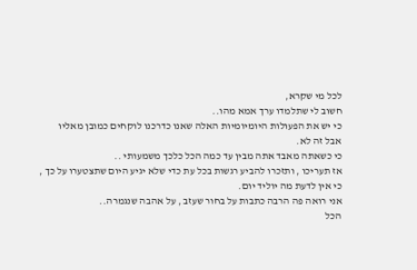לכל מי שקרא,
חשוב לי שתלמדו ערך אמא מהו..
כי יש את הפעולות היומיומיות האלה שאנו כדרכנו לוקחים כמובן מאליו
אבל זה לא.
כי כשאתה מאבד אתה מבין עד כמה הכל כלכך משמעותי ..
אז תעריכו , ותזכרו להביע רגשות בכל עת כדי שלא יגיע היום שתצטערו על כך , כי אין לדעת מה יוליד יום.
אני רואה פה הרבה כתבות על בחור שעזב , על אהבה שנגמרה..
הכל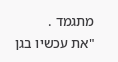מתגמד .
"את עכשיו בגן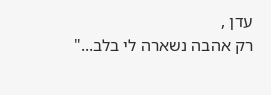עדן ,
רק אהבה נשארה לי בלב..."